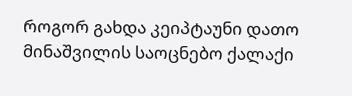როგორ გახდა კეიპტაუნი დათო მინაშვილის საოცნებო ქალაქი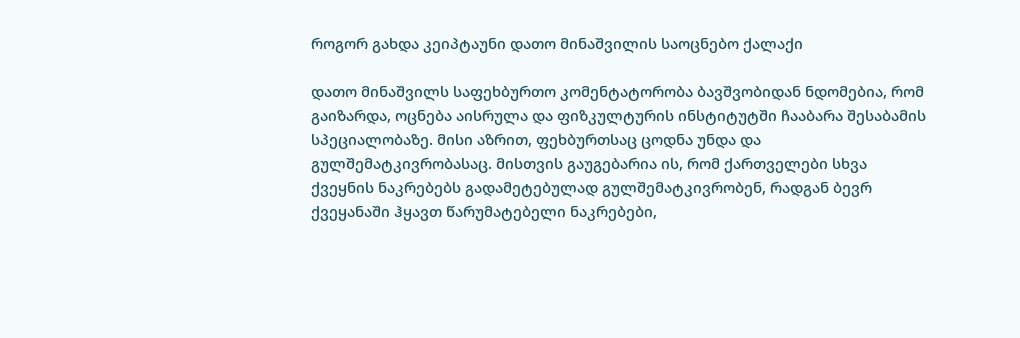როგორ გახდა კეიპტაუნი დათო მინაშვილის საოცნებო ქალაქი

დათო მინაშვილს საფეხბურთო კომენტატორობა ბავშვობიდან ნდომებია, რომ გაიზარდა, ოცნება აისრულა და ფიზკულტურის ინსტიტუტში ჩააბარა შესაბამის სპეციალობაზე. მისი აზრით, ფეხბურთსაც ცოდნა უნდა და გულშემატკივრობასაც. მისთვის გაუგებარია ის, რომ ქართველები სხვა ქვეყნის ნაკრებებს გადამეტებულად გულშემატკივრობენ, რადგან ბევრ ქვეყანაში ჰყავთ წარუმატებელი ნაკრებები,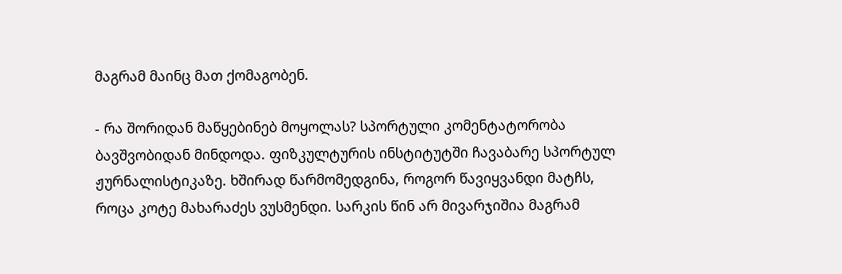მაგრამ მაინც მათ ქომაგობენ.

- რა შორიდან მაწყებინებ მოყოლას? სპორტული კომენტატორობა ბავშვობიდან მინდოდა. ფიზკულტურის ინსტიტუტში ჩავაბარე სპორტულ ჟურნალისტიკაზე. ხშირად წარმომედგინა, როგორ წავიყვანდი მატჩს, როცა კოტე მახარაძეს ვუსმენდი. სარკის წინ არ მივარჯიშია მაგრამ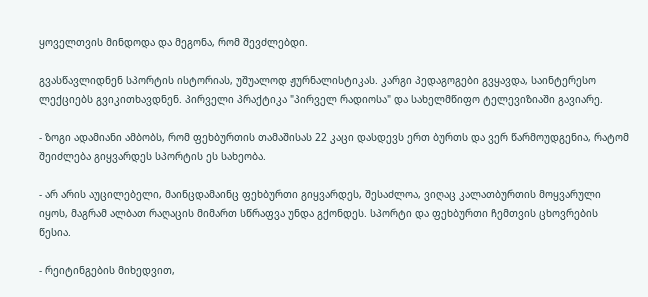ყოველთვის მინდოდა და მეგონა, რომ შევძლებდი.

გვასწავლიდნენ სპორტის ისტორიას, უშუალოდ ჟურნალისტიკას. კარგი პედაგოგები გვყავდა, საინტერესო ლექციებს გვიკითხავდნენ. პირველი პრაქტიკა "პირველ რადიოსა" და სახელმწიფო ტელევიზიაში გავიარე.

- ზოგი ადამიანი ამბობს, რომ ფეხბურთის თამაშისას 22 კაცი დასდევს ერთ ბურთს და ვერ წარმოუდგენია, რატომ შეიძლება გიყვარდეს სპორტის ეს სახეობა.

- არ არის აუცილებელი, მაინცდამაინც ფეხბურთი გიყვარდეს, შესაძლოა, ვიღაც კალათბურთის მოყვარული იყოს, მაგრამ ალბათ რაღაცის მიმართ სწრაფვა უნდა გქონდეს. სპორტი და ფეხბურთი ჩემთვის ცხოვრების წესია.

- რეიტინგების მიხედვით,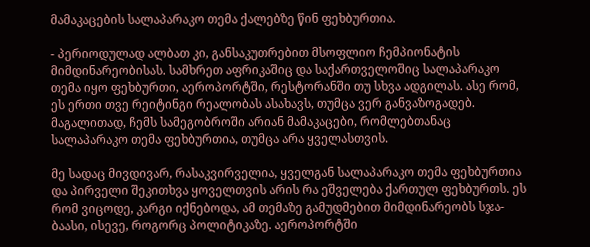მამაკაცების სალაპარაკო თემა ქალებზე წინ ფეხბურთია.

- პერიოდულად ალბათ კი, განსაკუთრებით მსოფლიო ჩემპიონატის მიმდინარეობისას. სამხრეთ აფრიკაშიც და საქართველოშიც სალაპარაკო თემა იყო ფეხბურთი, აეროპორტში, რესტორანში თუ სხვა ადგილას. ასე რომ, ეს ერთი თვე რეიტინგი რეალობას ასახავს, თუმცა ვერ განვაზოგადებ. მაგალითად, ჩემს სამეგობროში არიან მამაკაცები, რომლებთანაც სალაპარაკო თემა ფეხბურთია, თუმცა არა ყველასთვის.

მე სადაც მივდივარ, რასაკვირველია, ყველგან სალაპარაკო თემა ფეხბურთია და პირველი შეკითხვა ყოველთვის არის რა ეშველება ქართულ ფეხბურთს. ეს რომ ვიცოდე, კარგი იქნებოდა, ამ თემაზე გამუდმებით მიმდინარეობს სჯა-ბაასი, ისევე, როგორც პოლიტიკაზე. აეროპორტში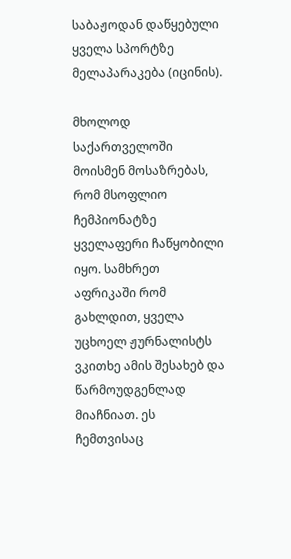საბაჟოდან დაწყებული ყველა სპორტზე მელაპარაკება (იცინის).

მხოლოდ საქართველოში მოისმენ მოსაზრებას, რომ მსოფლიო ჩემპიონატზე ყველაფერი ჩაწყობილი იყო. სამხრეთ აფრიკაში რომ გახლდით, ყველა უცხოელ ჟურნალისტს ვკითხე ამის შესახებ და წარმოუდგენლად მიაჩნიათ. ეს ჩემთვისაც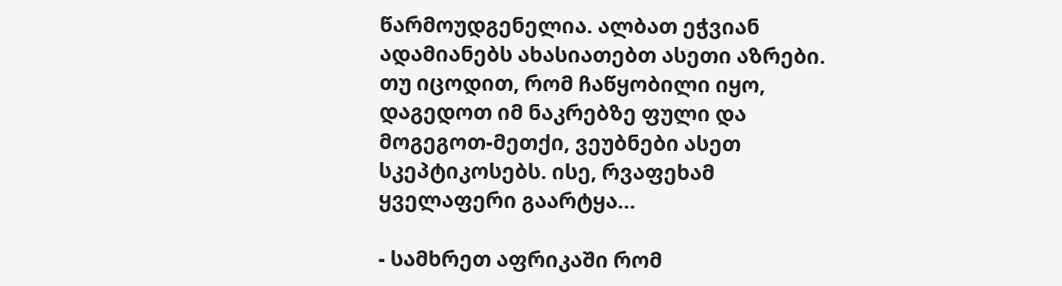წარმოუდგენელია. ალბათ ეჭვიან ადამიანებს ახასიათებთ ასეთი აზრები. თუ იცოდით, რომ ჩაწყობილი იყო, დაგედოთ იმ ნაკრებზე ფული და მოგეგოთ-მეთქი, ვეუბნები ასეთ სკეპტიკოსებს. ისე, რვაფეხამ ყველაფერი გაარტყა...

- სამხრეთ აფრიკაში რომ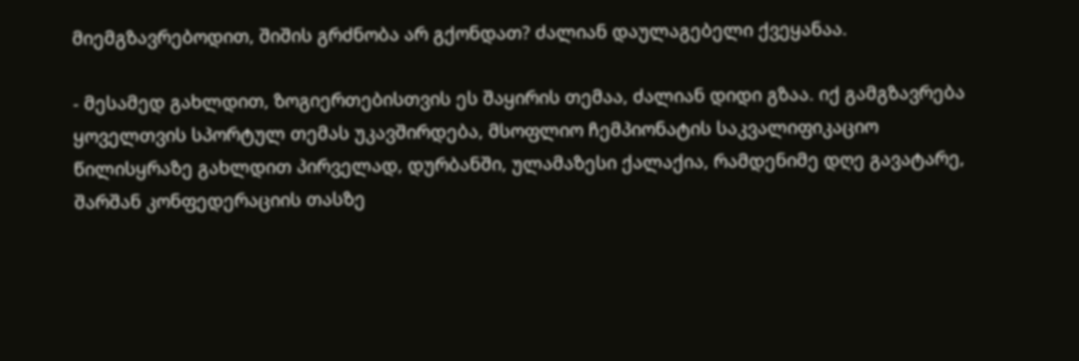მიემგზავრებოდით, შიშის გრძნობა არ გქონდათ? ძალიან დაულაგებელი ქვეყანაა.

- მესამედ გახლდით, ზოგიერთებისთვის ეს შაყირის თემაა, ძალიან დიდი გზაა. იქ გამგზავრება ყოველთვის სპორტულ თემას უკავშირდება, მსოფლიო ჩემპიონატის საკვალიფიკაციო წილისყრაზე გახლდით პირველად, დურბანში, ულამაზესი ქალაქია, რამდენიმე დღე გავატარე, შარშან კონფედერაციის თასზე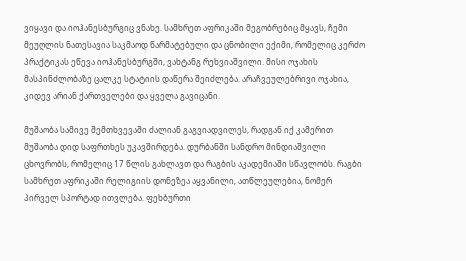ვიყავი და იოჰანესბურგიც ვნახე. სამხრეთ აფრიკაში მეგობრებიც მყავს, ჩემი მეუღლის ნათესავია საკმაოდ წარმატებული და ცნობილი ექიმი, რომელიც კერძო პრაქტიკას ეწევა იოჰანესბურგში, ვახტანგ რეხვიაშვილი. მისი ოჯახის მასპინძლობაზე ცალკე სტატიის დაწერა შეიძლება. არაჩვეულებრივი ოჯახია, კიდევ არიან ქართველები და ყველა გავიცანი.

მუშაობა სამივე შემთხვევაში ძალიან გაგვიადვილეს, რადგან იქ კამერით მუშაობა დიდ საფრთხეს უკავშირდება. დურბანში სანდრო მინდიაშვილი ცხოვრობს, რომელიც 17 წლის გახლავთ და რაგბის აკადემიაში სწავლობს. რაგბი სამხრეთ აფრიკაში რელიგიის დონეზეა აყვანილი, ათწლეულებია, ნომერ პირველ სპორტად ითვლება. ფეხბურთი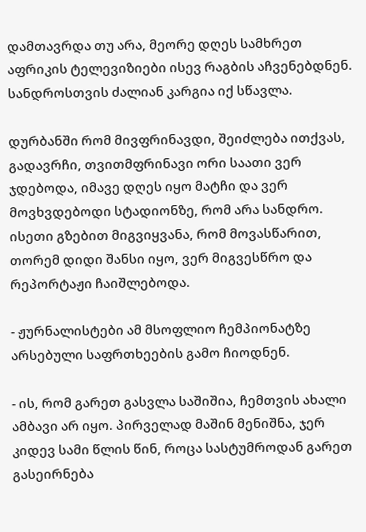დამთავრდა თუ არა, მეორე დღეს სამხრეთ აფრიკის ტელევიზიები ისევ რაგბის აჩვენებდნენ. სანდროსთვის ძალიან კარგია იქ სწავლა.

დურბანში რომ მივფრინავდი, შეიძლება ითქვას, გადავრჩი, თვითმფრინავი ორი საათი ვერ ჯდებოდა, იმავე დღეს იყო მატჩი და ვერ მოვხვდებოდი სტადიონზე, რომ არა სანდრო. ისეთი გზებით მიგვიყვანა, რომ მოვასწარით, თორემ დიდი შანსი იყო, ვერ მიგვესწრო და რეპორტაჟი ჩაიშლებოდა.

- ჟურნალისტები ამ მსოფლიო ჩემპიონატზე არსებული საფრთხეების გამო ჩიოდნენ.

- ის, რომ გარეთ გასვლა საშიშია, ჩემთვის ახალი ამბავი არ იყო. პირველად მაშინ მენიშნა, ჯერ კიდევ სამი წლის წინ, როცა სასტუმროდან გარეთ გასეირნება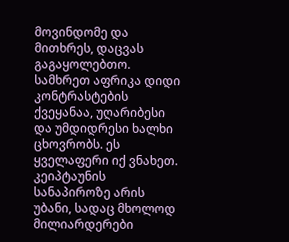მოვინდომე და მითხრეს, დაცვას გაგაყოლებთო. სამხრეთ აფრიკა დიდი კონტრასტების ქვეყანაა, უღარიბესი და უმდიდრესი ხალხი ცხოვრობს. ეს ყველაფერი იქ ვნახეთ. კეიპტაუნის სანაპიროზე არის უბანი, სადაც მხოლოდ მილიარდერები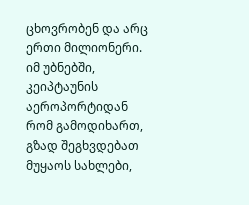ცხოვრობენ და არც ერთი მილიონერი. იმ უბნებში, კეიპტაუნის აეროპორტიდან რომ გამოდიხართ, გზად შეგხვდებათ მუყაოს სახლები,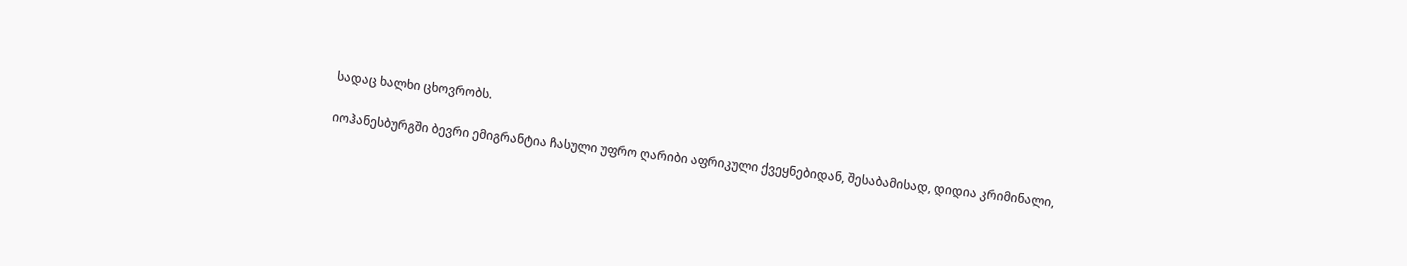სადაც ხალხი ცხოვრობს.

იოჰანესბურგში ბევრი ემიგრანტია ჩასული უფრო ღარიბი აფრიკული ქვეყნებიდან, შესაბამისად, დიდია კრიმინალი,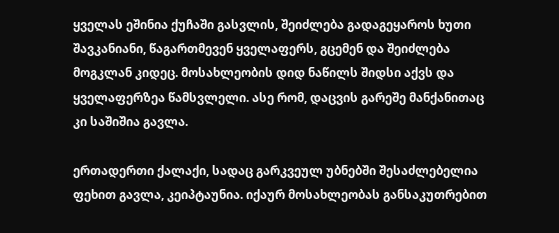ყველას ეშინია ქუჩაში გასვლის, შეიძლება გადაგეყაროს ხუთი შავკანიანი, წაგართმევენ ყველაფერს, გცემენ და შეიძლება მოგკლან კიდეც. მოსახლეობის დიდ ნაწილს შიდსი აქვს და ყველაფერზეა წამსვლელი. ასე რომ, დაცვის გარეშე მანქანითაც კი საშიშია გავლა.

ერთადერთი ქალაქი, სადაც გარკვეულ უბნებში შესაძლებელია ფეხით გავლა, კეიპტაუნია. იქაურ მოსახლეობას განსაკუთრებით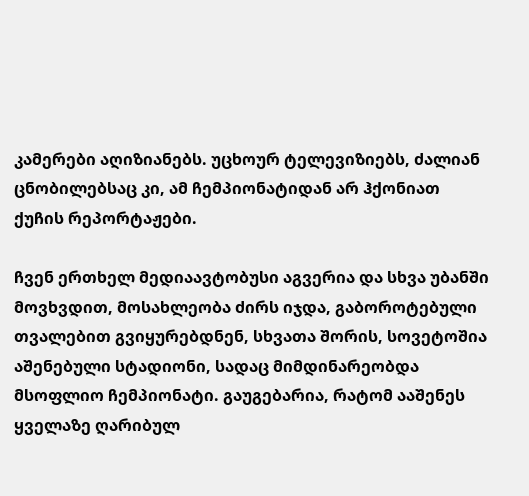კამერები აღიზიანებს. უცხოურ ტელევიზიებს, ძალიან ცნობილებსაც კი, ამ ჩემპიონატიდან არ ჰქონიათ ქუჩის რეპორტაჟები.

ჩვენ ერთხელ მედიაავტობუსი აგვერია და სხვა უბანში მოვხვდით, მოსახლეობა ძირს იჯდა, გაბოროტებული თვალებით გვიყურებდნენ, სხვათა შორის, სოვეტოშია აშენებული სტადიონი, სადაც მიმდინარეობდა მსოფლიო ჩემპიონატი. გაუგებარია, რატომ ააშენეს ყველაზე ღარიბულ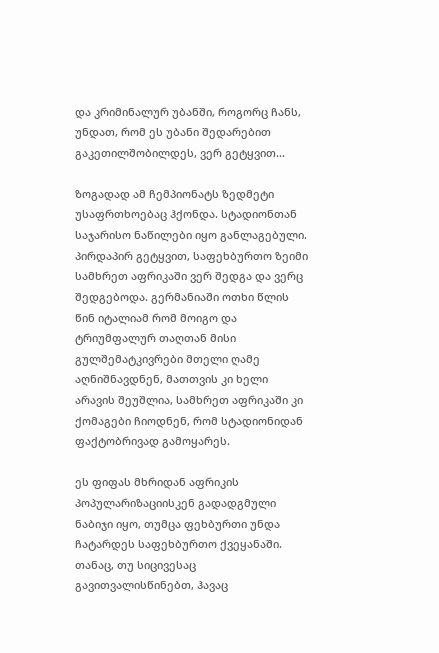და კრიმინალურ უბანში, როგორც ჩანს, უნდათ, რომ ეს უბანი შედარებით გაკეთილშობილდეს, ვერ გეტყვით...

ზოგადად ამ ჩემპიონატს ზედმეტი უსაფრთხოებაც ჰქონდა. სტადიონთან საჯარისო ნაწილები იყო განლაგებული. პირდაპირ გეტყვით, საფეხბურთო ზეიმი სამხრეთ აფრიკაში ვერ შედგა და ვერც შედგებოდა. გერმანიაში ოთხი წლის წინ იტალიამ რომ მოიგო და ტრიუმფალურ თაღთან მისი გულშემატკივრები მთელი ღამე აღნიშნავდნენ, მათთვის კი ხელი არავის შეუშლია, სამხრეთ აფრიკაში კი ქომაგები ჩიოდნენ, რომ სტადიონიდან ფაქტობრივად გამოყარეს.

ეს ფიფას მხრიდან აფრიკის პოპულარიზაციისკენ გადადგმული ნაბიჯი იყო, თუმცა ფეხბურთი უნდა ჩატარდეს საფეხბურთო ქვეყანაში. თანაც, თუ სიცივესაც გავითვალისწინებთ, ჰავაც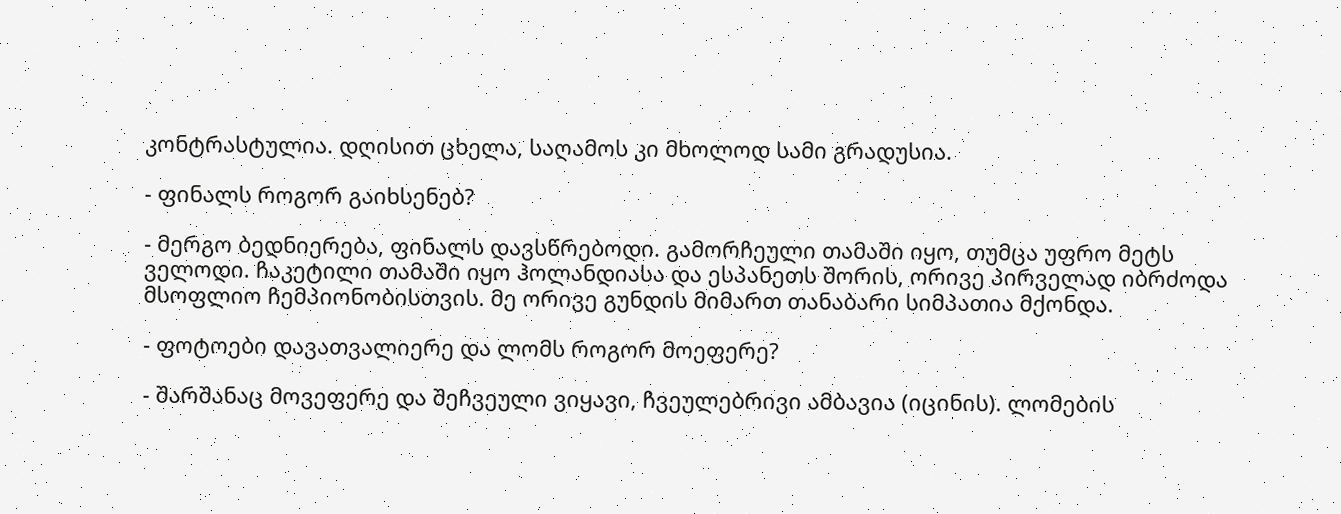კონტრასტულია. დღისით ცხელა, საღამოს კი მხოლოდ სამი გრადუსია.

- ფინალს როგორ გაიხსენებ?

- მერგო ბედნიერება, ფინალს დავსწრებოდი. გამორჩეული თამაში იყო, თუმცა უფრო მეტს ველოდი. ჩაკეტილი თამაში იყო ჰოლანდიასა და ესპანეთს შორის, ორივე პირველად იბრძოდა მსოფლიო ჩემპიონობისთვის. მე ორივე გუნდის მიმართ თანაბარი სიმპათია მქონდა.

- ფოტოები დავათვალიერე და ლომს როგორ მოეფერე?

- შარშანაც მოვეფერე და შეჩვეული ვიყავი, ჩვეულებრივი ამბავია (იცინის). ლომების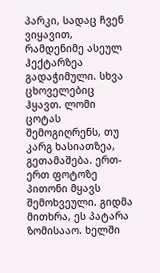პარკი, სადაც ჩვენ ვიყავით, რამდენიმე ასეულ ჰექტარზეა გადაჭიმული. სხვა ცხოველებიც ჰყავთ. ლომი ცოტას შემოგიღრენს, თუ კარგ ხასიათზეა, გეთამაშება. ერთ-ერთ ფოტოზე პითონი მყავს შემოხვეული. გიდმა მითხრა, ეს პატარა ზომისააო. ხელში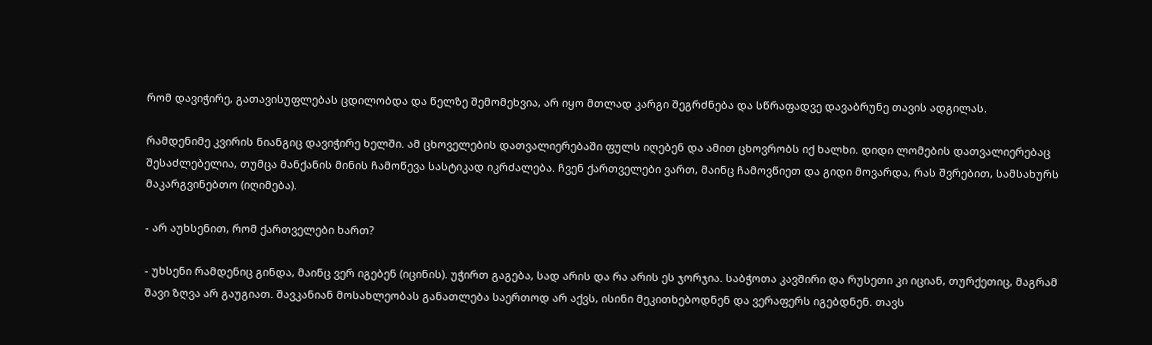რომ დავიჭირე, გათავისუფლებას ცდილობდა და წელზე შემომეხვია, არ იყო მთლად კარგი შეგრძნება და სწრაფადვე დავაბრუნე თავის ადგილას.

რამდენიმე კვირის ნიანგიც დავიჭირე ხელში. ამ ცხოველების დათვალიერებაში ფულს იღებენ და ამით ცხოვრობს იქ ხალხი. დიდი ლომების დათვალიერებაც შესაძლებელია, თუმცა მანქანის მინის ჩამოწევა სასტიკად იკრძალება. ჩვენ ქართველები ვართ, მაინც ჩამოვწიეთ და გიდი მოვარდა, რას შვრებით, სამსახურს მაკარგვინებთო (იღიმება).

- არ აუხსენით, რომ ქართველები ხართ?

- უხსენი რამდენიც გინდა, მაინც ვერ იგებენ (იცინის). უჭირთ გაგება, სად არის და რა არის ეს ჯორჯია. საბჭოთა კავშირი და რუსეთი კი იციან, თურქეთიც, მაგრამ შავი ზღვა არ გაუგიათ. შავკანიან მოსახლეობას განათლება საერთოდ არ აქვს, ისინი მეკითხებოდნენ და ვერაფერს იგებდნენ. თავს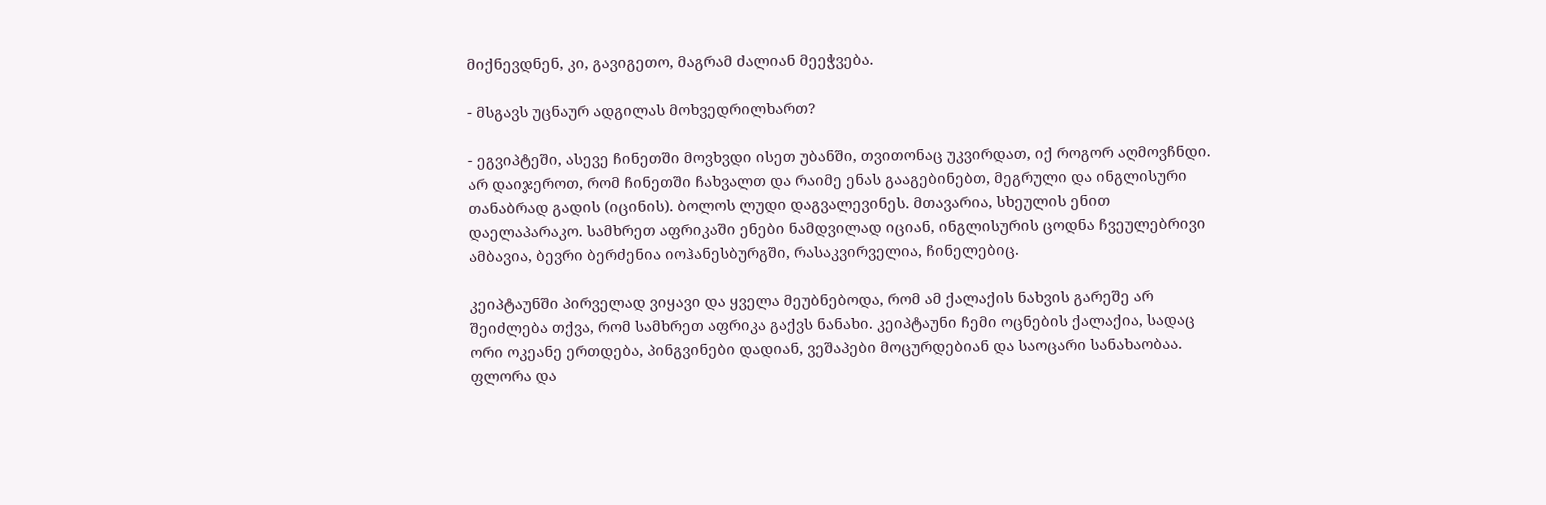მიქნევდნენ, კი, გავიგეთო, მაგრამ ძალიან მეეჭვება.

- მსგავს უცნაურ ადგილას მოხვედრილხართ?

- ეგვიპტეში, ასევე ჩინეთში მოვხვდი ისეთ უბანში, თვითონაც უკვირდათ, იქ როგორ აღმოვჩნდი. არ დაიჯეროთ, რომ ჩინეთში ჩახვალთ და რაიმე ენას გააგებინებთ, მეგრული და ინგლისური თანაბრად გადის (იცინის). ბოლოს ლუდი დაგვალევინეს. მთავარია, სხეულის ენით დაელაპარაკო. სამხრეთ აფრიკაში ენები ნამდვილად იციან, ინგლისურის ცოდნა ჩვეულებრივი ამბავია, ბევრი ბერძენია იოჰანესბურგში, რასაკვირველია, ჩინელებიც.

კეიპტაუნში პირველად ვიყავი და ყველა მეუბნებოდა, რომ ამ ქალაქის ნახვის გარეშე არ შეიძლება თქვა, რომ სამხრეთ აფრიკა გაქვს ნანახი. კეიპტაუნი ჩემი ოცნების ქალაქია, სადაც ორი ოკეანე ერთდება, პინგვინები დადიან, ვეშაპები მოცურდებიან და საოცარი სანახაობაა. ფლორა და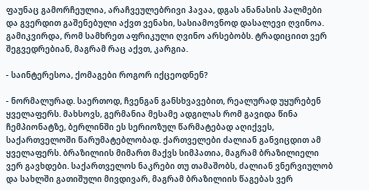ფაუნაც გამორჩეულია, არაჩვეულებრივი ჰავაა, დგას ანანასის პალმები და გვერდით გაშენებული აქვთ ვენახი, სასიამოვნოდ დასალევი ღვინოა. გამიკვირდა, რომ სამხრეთ აფრიკული ღვინო არსებობს. ტრადიციით ვერ შეგვედრებიან, მაგრამ რაც აქვთ, კარგია.

- საინტერესოა, ქომაგები როგორ იქცეოდნენ?

- ნორმალურად. საერთოდ, ჩვენგან განსხვავებით, რეალურად უყურებენ ყველაფერს. მახსოვს, გერმანია მესამე ადგილას რომ გავიდა წინა ჩემპიონატზე, ბერლინში ეს სერიოზულ წარმატებად აღიქვეს, საქართველოში წარუმატებლობად. ქართველები ძალიან განვიცდით ამ ყველაფერს. ბრაზილიის მიმართ მაქვს სიმპათია, მაგრამ ბრაზილიელი ვერ გავხდები. საქართველოს ნაკრები თუ თამაშობს, ძალიან ვნერვიულობ და სახლში გათიშული მივდივარ, მაგრამ ბრაზილიის წაგებას ვერ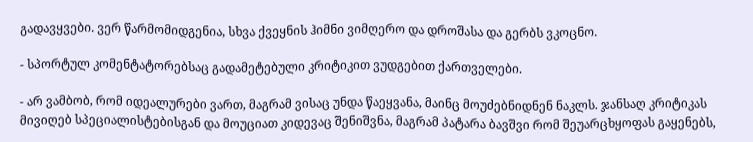გადავყვები. ვერ წარმომიდგენია, სხვა ქვეყნის ჰიმნი ვიმღერო და დროშასა და გერბს ვკოცნო.

- სპორტულ კომენტატორებსაც გადამეტებული კრიტიკით ვუდგებით ქართველები.

- არ ვამბობ, რომ იდეალურები ვართ, მაგრამ ვისაც უნდა წაეყვანა, მაინც მოუძებნიდნენ ნაკლს. ჯანსაღ კრიტიკას მივიღებ სპეციალისტებისგან და მოუციათ კიდევაც შენიშვნა, მაგრამ პატარა ბავშვი რომ შეუარცხყოფას გაყენებს,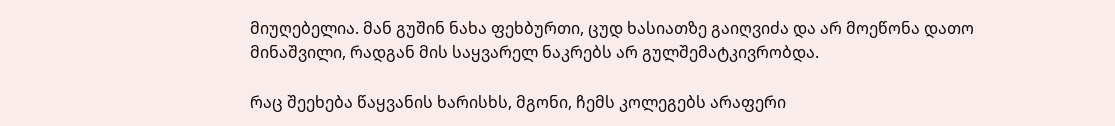მიუღებელია. მან გუშინ ნახა ფეხბურთი, ცუდ ხასიათზე გაიღვიძა და არ მოეწონა დათო მინაშვილი, რადგან მის საყვარელ ნაკრებს არ გულშემატკივრობდა.

რაც შეეხება წაყვანის ხარისხს, მგონი, ჩემს კოლეგებს არაფერი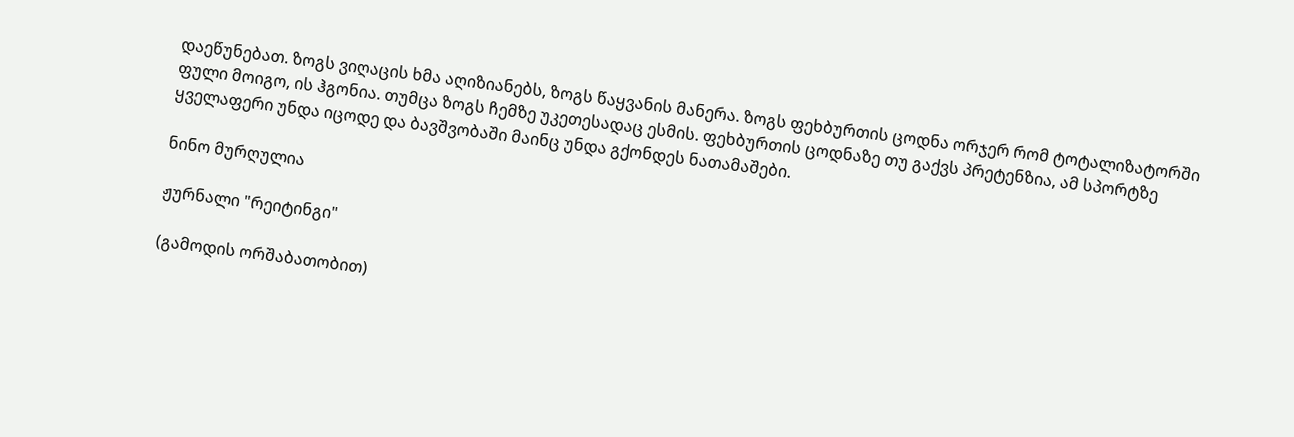დაეწუნებათ. ზოგს ვიღაცის ხმა აღიზიანებს, ზოგს წაყვანის მანერა. ზოგს ფეხბურთის ცოდნა ორჯერ რომ ტოტალიზატორში ფული მოიგო, ის ჰგონია. თუმცა ზოგს ჩემზე უკეთესადაც ესმის. ფეხბურთის ცოდნაზე თუ გაქვს პრეტენზია, ამ სპორტზე ყველაფერი უნდა იცოდე და ბავშვობაში მაინც უნდა გქონდეს ნათამაშები.

ნინო მურღულია

ჟურნალი "რეიტინგი"

(გამოდის ორშაბათობით)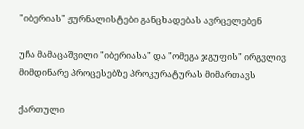"იბერიას" ჟურნალისტები განცხადებას ავრცელებენ

უჩა მამაცაშვილი "იბერიასა" და "ომეგა ჯგუფის" ირგვლივ მიმდინარე პროცესებზე პროკურატურას მიმართავს

ქართული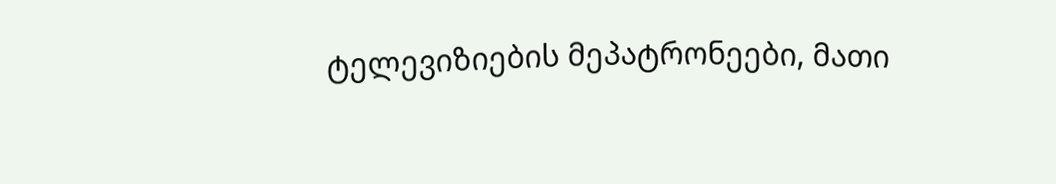ტელევიზიების მეპატრონეები, მათი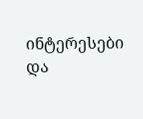ინტერესები და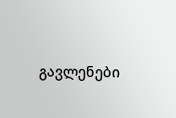გავლენები